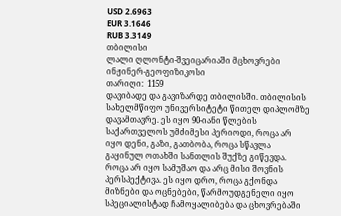USD 2.6963
EUR 3.1646
RUB 3.3149
თბილისი
ლალი ღლონტი-შვეიცარიაში მცხოვრები ინჟინერ-გეოფიზიკოსი
თარიღი:  1159
დავიბადე და გავიზარდე თბილისში. თბილისის სახელმწიფო უნივერსიტეტი წითელ დიპლომზე დავამთავრე. ეს იყო 90-იანი წლების საქართველოს უმძიმესი პერიოდი, როცა არ იყო დენი, გაზი, გათბობა, როცა სწავლა გაყინულ ოთახში სანთლის შუქზე გიწევდა. როცა არ იყო სამუშაო და არც მისი შოვნის პერსპექტივა. ეს იყო დრო, როცა გქონდა მიზნები და ოცნებები, წარმოუდგენელი იყო სპეციალისტად ჩამოყალიბება და ცხოვრებაში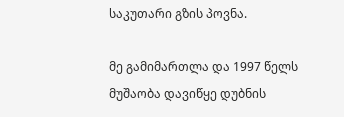საკუთარი გზის პოვნა.

მე გამიმართლა და 1997 წელს მუშაობა დავიწყე დუბნის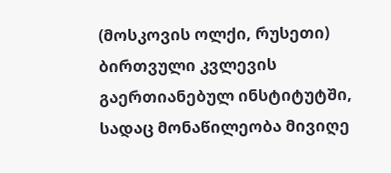(მოსკოვის ოლქი, რუსეთი) ბირთვული კვლევის გაერთიანებულ ინსტიტუტში, სადაც მონაწილეობა მივიღე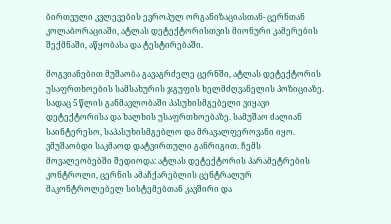ბირთვული კვლევების ევროპულ ორგანიზაციასთან- ცერნთან კოლაბორაციაში, ატლას დეტექტორისთვის მიონური კამერების შექმნაში, აწყობასა და ტესტირებაში.

მოგვიანებით მუშაობა გავაგრძელე ცერნში, ატლას დეტექტორის უსაფრთხოების სამსახურის ჯგუფის ხელმძღვანელის პოზიციაზე. სადაც 5 წლის განმავლობაში პასუხისმგებელი ვიყავი დეტექტორისა და ხალხის უსაფრთხოებაზე. სამუშაო ძალიან საინტერესო, საპასუხისმგებლო და მრავალფეროვანი იყო. ვმუშაობდი საკმაოდ დატვირთული განრიგით. ჩემს მოვალეობებში შედიოდა: ატლას დეტექტორის პარამეტრების კონტროლი, ცერნის ამაჩქარებლის ცენტრალურ მაკონტროლებელ სისტემებთან კავშირი და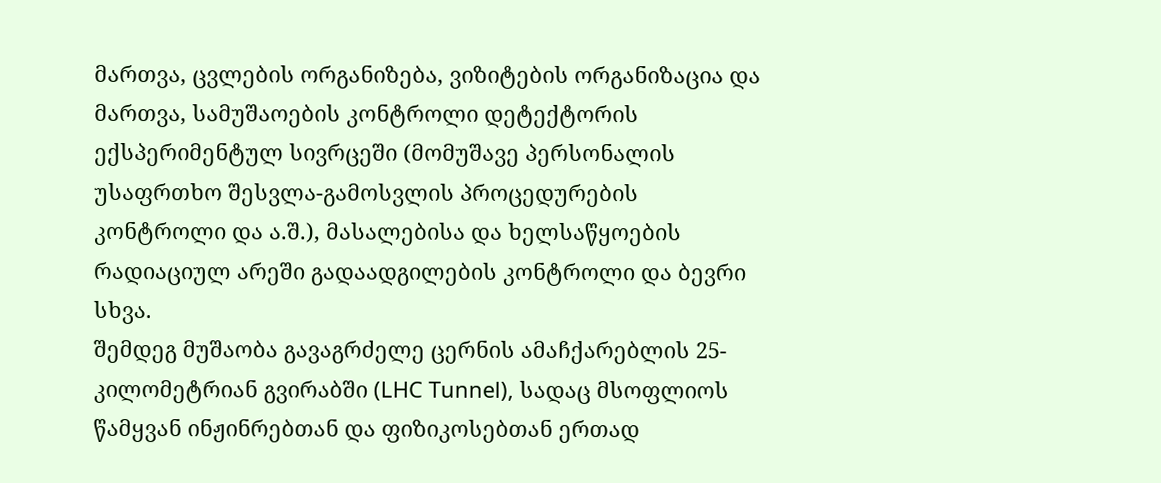მართვა, ცვლების ორგანიზება, ვიზიტების ორგანიზაცია და მართვა, სამუშაოების კონტროლი დეტექტორის ექსპერიმენტულ სივრცეში (მომუშავე პერსონალის უსაფრთხო შესვლა-გამოსვლის პროცედურების კონტროლი და ა.შ.), მასალებისა და ხელსაწყოების რადიაციულ არეში გადაადგილების კონტროლი და ბევრი სხვა.
შემდეგ მუშაობა გავაგრძელე ცერნის ამაჩქარებლის 25-კილომეტრიან გვირაბში (LHC Tunnel), სადაც მსოფლიოს წამყვან ინჟინრებთან და ფიზიკოსებთან ერთად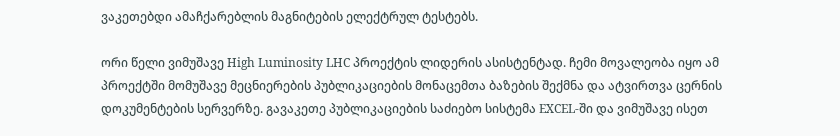ვაკეთებდი ამაჩქარებლის მაგნიტების ელექტრულ ტესტებს.

ორი წელი ვიმუშავე High Luminosity LHC პროექტის ლიდერის ასისტენტად. ჩემი მოვალეობა იყო ამ პროექტში მომუშავე მეცნიერების პუბლიკაციების მონაცემთა ბაზების შექმნა და ატვირთვა ცერნის დოკუმენტების სერვერზე. გავაკეთე პუბლიკაციების საძიებო სისტემა EXCEL-ში და ვიმუშავე ისეთ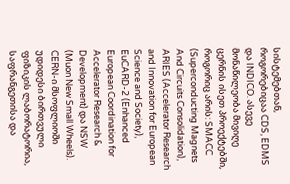სისტემებთან, როგორებიცაა CDS, EDMS და INDICO. ასევე მონაწილეობა მივიღე ცერნის ისეთ პროექტებში, როგორიც არის: SMACC (Superconducting Magnets And Circuits Consolidation), ARIES (Accelerator Research and Innovation for European Science and Society), EuCARD-2 (Enhanced European Coordination for Accelerator Research & Development) და NSW (Muon New Small Wheels).
CERN-ი მსოფლიოში უდიდესი ბირთვული ფიზიკის ლაბორატორია, საფრანგეთისა და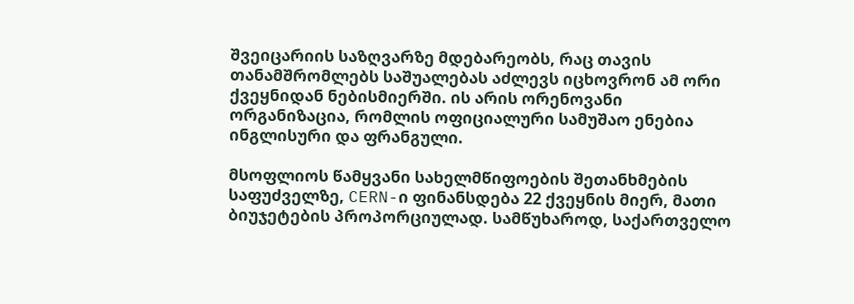შვეიცარიის საზღვარზე მდებარეობს, რაც თავის თანამშრომლებს საშუალებას აძლევს იცხოვრონ ამ ორი ქვეყნიდან ნებისმიერში. ის არის ორენოვანი ორგანიზაცია, რომლის ოფიციალური სამუშაო ენებია ინგლისური და ფრანგული.

მსოფლიოს წამყვანი სახელმწიფოების შეთანხმების საფუძველზე, CERN-ი ფინანსდება 22 ქვეყნის მიერ, მათი ბიუჯეტების პროპორციულად. სამწუხაროდ, საქართველო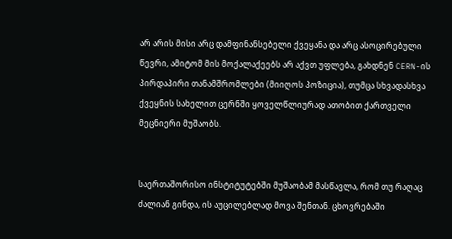არ არის მისი არც დამფინანსებელი ქვეყანა და არც ასოცირებული წევრი, ამიტომ მის მოქალაქეებს არ აქვთ უფლება, გახდნენ CERN-ის პირდაპირი თანამშრომლები (მიიღოს პოზიცია), თუმცა სხვადასხვა ქვეყნის სახელით ცერნში ყოველწლიურად ათობით ქართველი მეცნიერი მუშაობს.


საერთაშორისო ინსტიტუტებში მუშაობამ მასწავლა, რომ თუ რაღაც ძალიან გინდა, ის აუცილებლად მოვა შენთან. ცხოვრებაში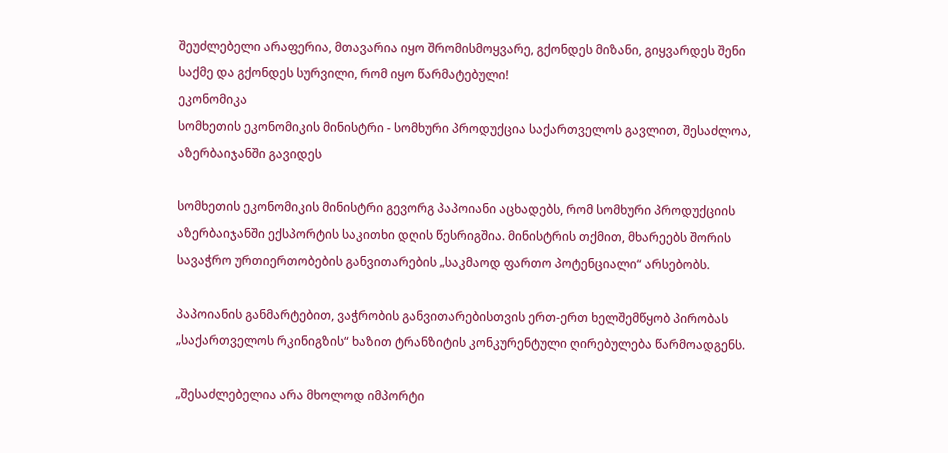შეუძლებელი არაფერია, მთავარია იყო შრომისმოყვარე, გქონდეს მიზანი, გიყვარდეს შენი საქმე და გქონდეს სურვილი, რომ იყო წარმატებული!
ეკონომიკა
სომხეთის ეკონომიკის მინისტრი - სომხური პროდუქცია საქართველოს გავლით, შესაძლოა, აზერბაიჯანში გავიდეს

სომხეთის ეკონომიკის მინისტრი გევორგ პაპოიანი აცხადებს, რომ სომხური პროდუქციის აზერბაიჯანში ექსპორტის საკითხი დღის წესრიგშია. მინისტრის თქმით, მხარეებს შორის სავაჭრო ურთიერთობების განვითარების „საკმაოდ ფართო პოტენციალი“ არსებობს.

პაპოიანის განმარტებით, ვაჭრობის განვითარებისთვის ერთ-ერთ ხელშემწყობ პირობას „საქართველოს რკინიგზის“ ხაზით ტრანზიტის კონკურენტული ღირებულება წარმოადგენს.

„შესაძლებელია არა მხოლოდ იმპორტი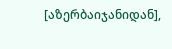[აზერბაიჯანიდან],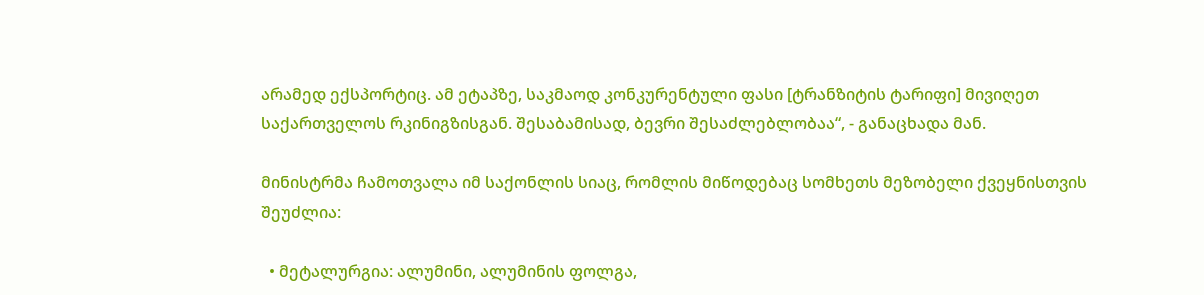არამედ ექსპორტიც. ამ ეტაპზე, საკმაოდ კონკურენტული ფასი [ტრანზიტის ტარიფი] მივიღეთ საქართველოს რკინიგზისგან. შესაბამისად, ბევრი შესაძლებლობაა“, - განაცხადა მან.

მინისტრმა ჩამოთვალა იმ საქონლის სიაც, რომლის მიწოდებაც სომხეთს მეზობელი ქვეყნისთვის შეუძლია:

  • მეტალურგია: ალუმინი, ალუმინის ფოლგა,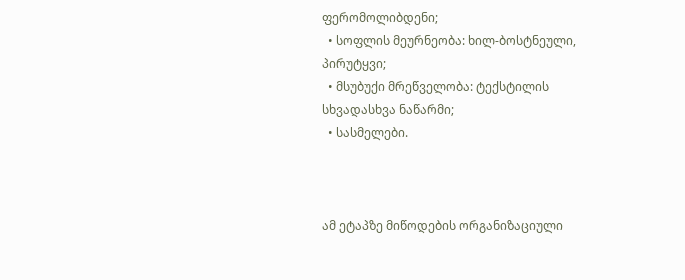ფერომოლიბდენი;
  • სოფლის მეურნეობა: ხილ-ბოსტნეული, პირუტყვი;
  • მსუბუქი მრეწველობა: ტექსტილის სხვადასხვა ნაწარმი;
  • სასმელები.



ამ ეტაპზე მიწოდების ორგანიზაციული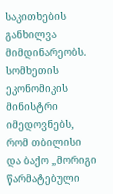საკითხების განხილვა მიმდინარეობს. სომხეთის ეკონომიკის მინისტრი იმედოვნებს, რომ თბილისი და ბაქო „მორიგი წარმატებული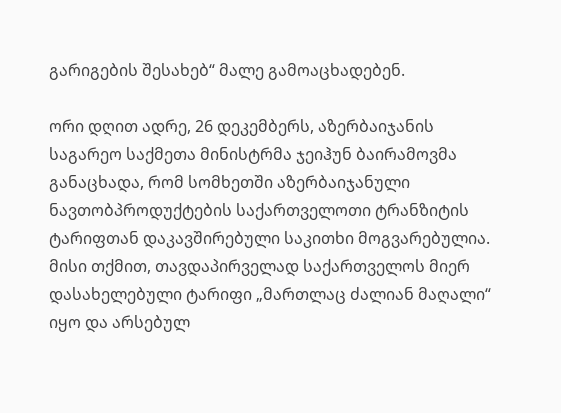გარიგების შესახებ“ მალე გამოაცხადებენ.

ორი დღით ადრე, 26 დეკემბერს, აზერბაიჯანის საგარეო საქმეთა მინისტრმა ჯეიჰუნ ბაირამოვმა განაცხადა, რომ სომხეთში აზერბაიჯანული ნავთობპროდუქტების საქართველოთი ტრანზიტის ტარიფთან დაკავშირებული საკითხი მოგვარებულია. მისი თქმით, თავდაპირველად საქართველოს მიერ დასახელებული ტარიფი „მართლაც ძალიან მაღალი“ იყო და არსებულ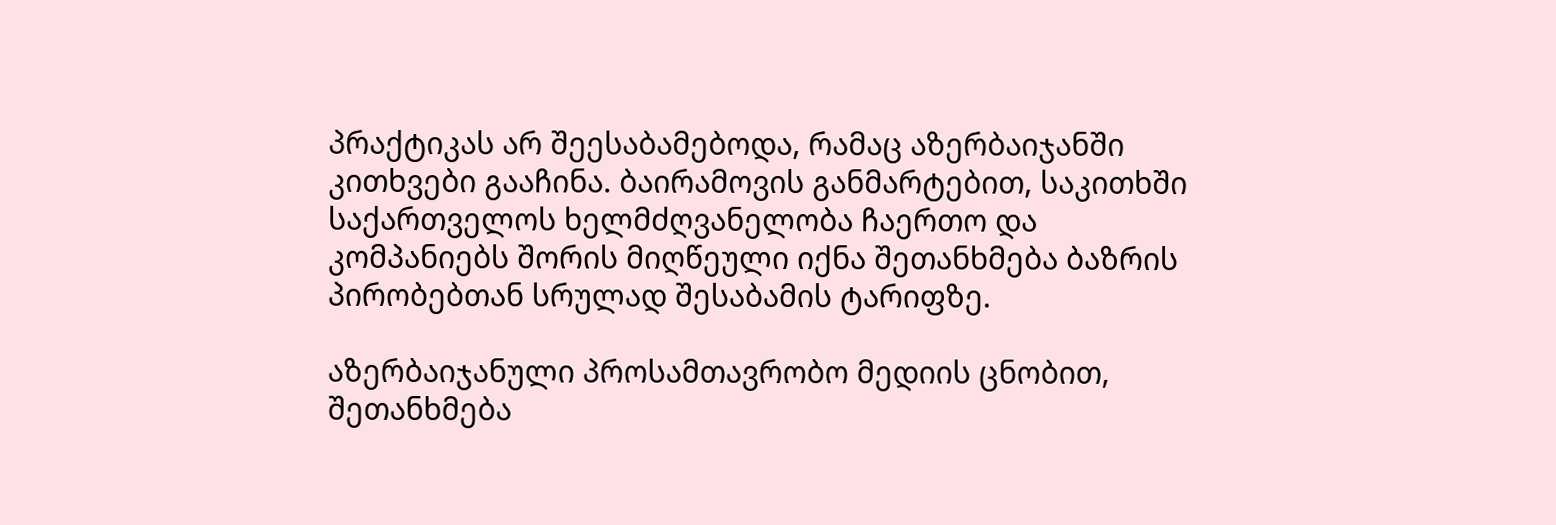პრაქტიკას არ შეესაბამებოდა, რამაც აზერბაიჯანში კითხვები გააჩინა. ბაირამოვის განმარტებით, საკითხში საქართველოს ხელმძღვანელობა ჩაერთო და კომპანიებს შორის მიღწეული იქნა შეთანხმება ბაზრის პირობებთან სრულად შესაბამის ტარიფზე.

აზერბაიჯანული პროსამთავრობო მედიის ცნობით, შეთანხმება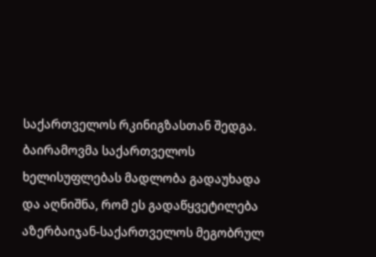საქართველოს რკინიგზასთან შედგა. ბაირამოვმა საქართველოს ხელისუფლებას მადლობა გადაუხადა და აღნიშნა, რომ ეს გადაწყვეტილება აზერბაიჯან-საქართველოს მეგობრულ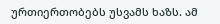ურთიერთობებს უსვამს ხაზს. ამ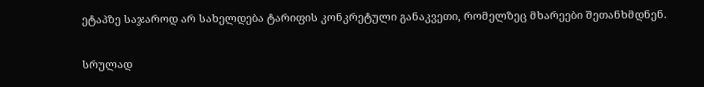ეტაპზე საჯაროდ არ სახელდება ტარიფის კონკრეტული განაკვეთი, რომელზეც მხარეები შეთანხმდნენ.

სრულად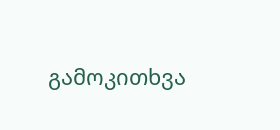გამოკითხვა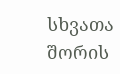სხვათა შორის